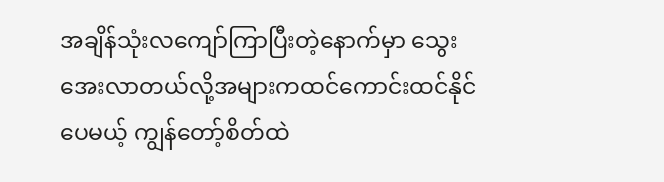အချိန်သုံးလကျော်ကြာပြီးတဲ့နောက်မှာ သွေးအေးလာတယ်လို့အများကထင်ကောင်းထင်နိုင်ပေမယ့် ကျွန်တော့်စိတ်ထဲ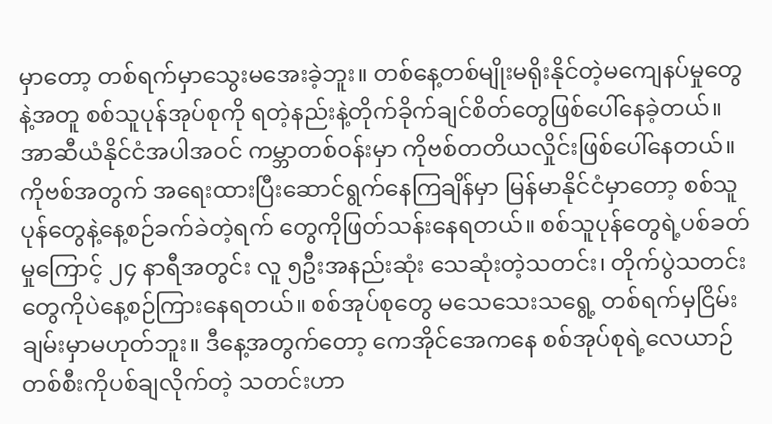မှာတော့ တစ်ရက်မှာသွေးမအေးခဲ့ဘူး။ တစ်နေ့တစ်မျိုးမရိုးနိုင်တဲ့မကျေနပ်မှုတွေ နဲ့အတူ စစ်သူပုန်အုပ်စုကို ရတဲ့နည်းနဲ့တိုက်ခိုက်ချင်စိတ်တွေဖြစ်ပေါ်နေခဲ့တယ်။ အာဆီယံနိုင်ငံအပါအဝင် ကမ္ဘာတစ်ဝန်းမှာ ကိုဗစ်တတိယလှိုင်းဖြစ်ပေါ်နေတယ်။ ကိုဗစ်အတွက် အရေးထားပြီးဆောင်ရွက်နေကြချိန်မှာ မြန်မာနိုင်ငံမှာတော့ စစ်သူပုန်တွေနဲ့နေ့စဉ်ခက်ခဲတဲ့ရက် တွေကိုဖြတ်သန်းနေရတယ်။ စစ်သူပုန်တွေရဲ့ပစ်ခတ်မှုကြောင့် ၂၄ နာရီအတွင်း လူ ၅ဦးအနည်းဆုံး သေဆုံးတဲ့သတင်း၊ တိုက်ပွဲသတင်း တွေကိုပဲနေ့စဉ်ကြားနေရတယ်။ စစ်အုပ်စုတွေ မသေသေးသရွေ့ တစ်ရက်မှငြိမ်းချမ်းမှာမဟုတ်ဘူး။ ဒီနေ့အတွက်တော့ ကေအိုင်အေကနေ စစ်အုပ်စုရဲ့လေယာဉ်တစ်စီးကိုပစ်ချလိုက်တဲ့ သတင်းဟာ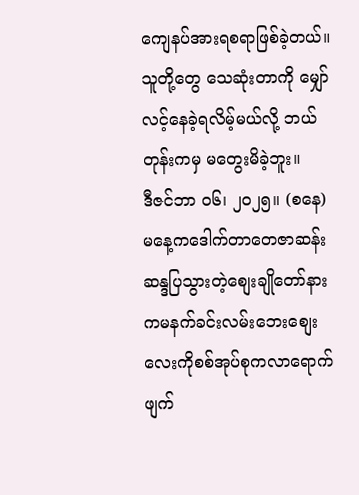ကျေနပ်အားရစရာဖြစ်ခဲ့တယ်။ သူတို့တွေ သေဆုံးတာကို မျှော်လင့်နေခဲ့ရလိမ့်မယ်လို့ ဘယ်တုန်းကမှ မတွေးမိခဲ့ဘူး။
ဒီဇင်ဘာ ၀၆၊ ၂၀၂၅။ (စနေ)
မနေ့ကဒေါက်တာတေဇာဆန်းဆန္ဒပြသွားတဲ့စျေးချိုတော်နားကမနက်ခင်းလမ်းဘေးစျေးလေးကိုစစ်အုပ်စုကလာရောက်ဖျက်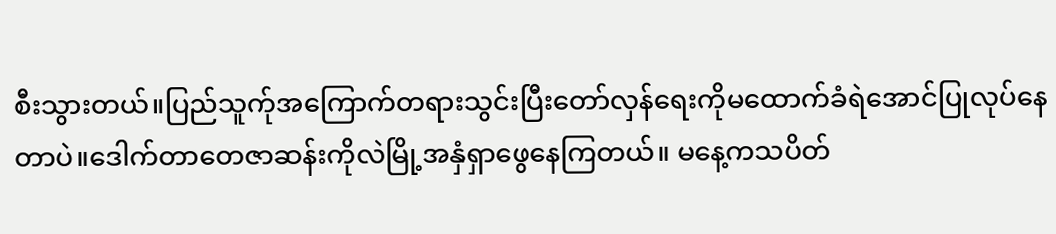စီးသွားတယ်။ပြည်သူက်ုအကြောက်တရားသွင်းပြီးတော်လှန်ရေးကိုမထောက်ခံရဲအောင်ပြုလုပ်နေတာပဲ။ဒေါက်တာတေဇာဆန်းကိုလဲမြို့အနှံရှာဖွေနေကြတယ်။ မနေ့ကသပိတ်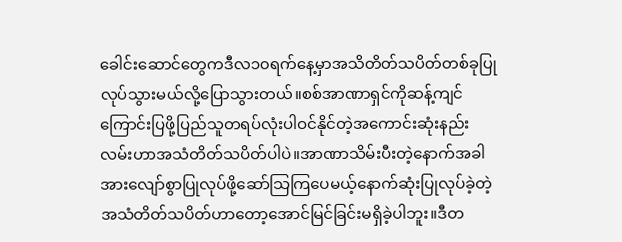ခေါင်းဆောင်တွေကဒီလ၁၀ရက်နေ့မှာအသိတိတ်သပိတ်တစ်ခုပြုလုပ်သွားမယ်လို့ပြောသွားတယ်။စစ်အာဏာရှင်ကိုဆန့်ကျင်ကြောင်းပြဖို့ပြည်သူတရပ်လုံးပါဝင်နိုင်တဲ့အကောင်းဆုံးနည်းလမ်းဟာအသံတိတ်သပိတ်ပါပဲ။အာဏာသိမ်းပီးတဲ့နောက်အခါအားလျော်စွာပြုလုပ်ဖို့ဆော်သြကြပေမယ့်နောက်ဆုံးပြုလုပ်ခဲ့တဲ့အသံတိတ်သပိတ်ဟာတော့အောင်မြင်ခြင်းမရှိခဲ့ပါဘူး။ဒီတ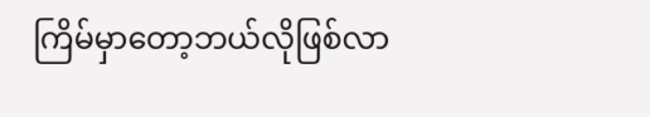ကြိမ်မှာတော့ဘယ်လိုဖြစ်လာ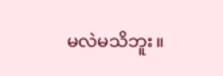မလဲမသိဘူး။